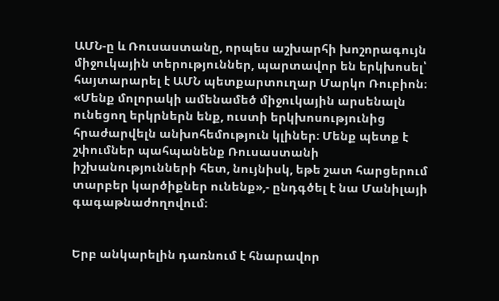ԱՄՆ-ը և Ռուսաստանը, որպես աշխարհի խոշորագույն միջուկային տերություններ, պարտավոր են երկխոսել՝ հայտարարել է ԱՄՆ պետքարտուղար Մարկո Ռուբիոն։ «Մենք մոլորակի ամենամեծ միջուկային արսենալն ունեցող երկրներն ենք, ուստի երկխոսությունից հրաժարվելն անխոհեմություն կլիներ։ Մենք պետք է շփումներ պահպանենք Ռուսաստանի իշխանությունների հետ, նույնիսկ, եթե շատ հարցերում տարբեր կարծիքներ ունենք»,- ընդգծել է նա Մանիլայի գագաթնաժողովում։


Երբ անկարելին դառնում է հնարավոր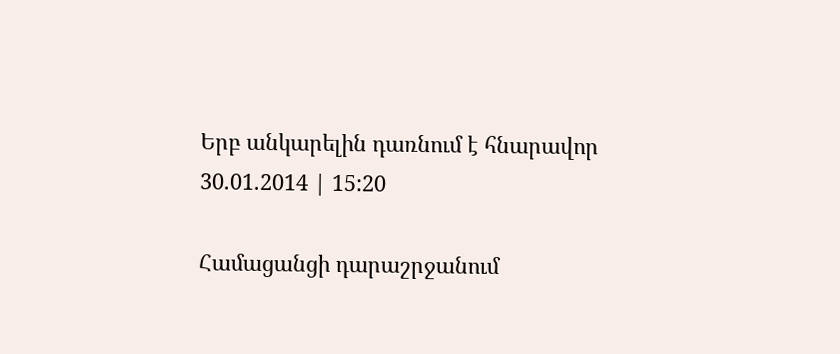Երբ անկարելին դառնում է հնարավոր
30.01.2014 | 15:20

Համացանցի դարաշրջանում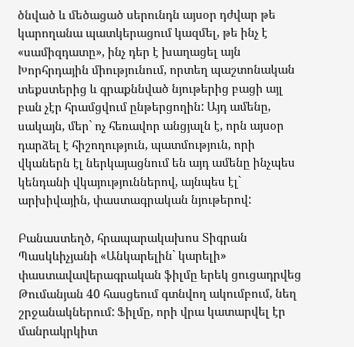ծնված և մեծացած սերունդն այսօր դժվար թե կարողանա պատկերացում կազմել, թե ինչ է «սամիզդատը», ինչ դեր է խաղացել այն Խորհրդային միությունում, որտեղ պաշտոնական տեքստերից և գրաքննված նյութերից բացի այլ բան չէր հրամցվում ընթերցողին: Այդ ամենը, սակայն, մեր` ոչ հեռավոր անցյալն է, որն այսօր դարձել է հիշողություն, պատմություն, որի վկաներն էլ ներկայացնում են այդ ամենը ինչպես կենդանի վկայություններով, այնպես էլ` արխիվային, փաստագրական նյութերով:

Բանաստեղծ, հրապարակախոս Տիգրան Պասկևիչյանի «Անկարելին` կարելի» փաստավավերագրական ֆիլմը երեկ ցուցադրվեց Թումանյան 40 հասցեում գտնվող ակումբում, նեղ շրջանակներում: Ֆիլմը, որի վրա կատարվել էր մանրակրկիտ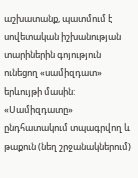աշխատանք, պատմում է սովետական իշխանության տարիներին գոյություն ունեցող «սամիզդատ» երևույթի մասին: «Սամիզդատը» ընդհատակում տպագրվող և թաքուն (նեղ շրջանակներում)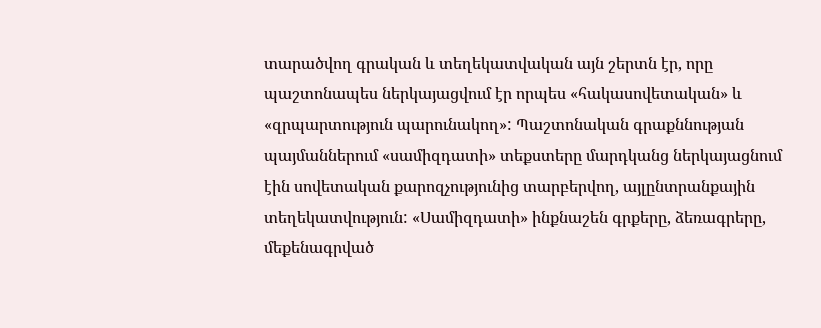տարածվող գրական և տեղեկատվական այն շերտն էր, որը պաշտոնապես ներկայացվում էր որպես «հակասովետական» և «զրպարտություն պարունակող»: Պաշտոնական գրաքննության պայմաններում «սամիզդատի» տեքստերը մարդկանց ներկայացնում էին սովետական քարոզչությունից տարբերվող, այլընտրանքային տեղեկատվություն: «Սամիզդատի» ինքնաշեն գրքերը, ձեռագրերը, մեքենագրված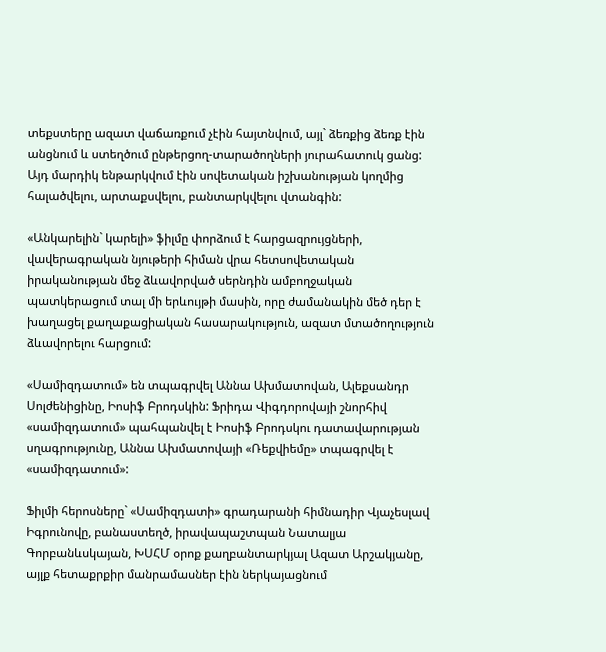տեքստերը ազատ վաճառքում չէին հայտնվում, այլ` ձեռքից ձեռք էին անցնում և ստեղծում ընթերցող-տարածողների յուրահատուկ ցանց: Այդ մարդիկ ենթարկվում էին սովետական իշխանության կողմից հալածվելու, արտաքսվելու, բանտարկվելու վտանգին:

«Անկարելին` կարելի» ֆիլմը փորձում է հարցազրույցների, վավերագրական նյութերի հիման վրա հետսովետական իրականության մեջ ձևավորված սերնդին ամբողջական պատկերացում տալ մի երևույթի մասին, որը ժամանակին մեծ դեր է խաղացել քաղաքացիական հասարակություն, ազատ մտածողություն ձևավորելու հարցում:

«Սամիզդատում» են տպագրվել Աննա Ախմատովան, Ալեքսանդր Սոլժենիցինը, Իոսիֆ Բրոդսկին: Ֆրիդա Վիգդորովայի շնորհիվ «սամիզդատում» պահպանվել է Իոսիֆ Բրոդսկու դատավարության սղագրությունը, Աննա Ախմատովայի «Ռեքվիեմը» տպագրվել է «սամիզդատում»:

Ֆիլմի հերոսները` «Սամիզդատի» գրադարանի հիմնադիր Վյաչեսլավ Իգրունովը, բանաստեղծ, իրավապաշտպան Նատալյա Գորբանևսկայան, ԽՍՀՄ օրոք քաղբանտարկյալ Ազատ Արշակյանը, այլք հետաքրքիր մանրամասներ էին ներկայացնում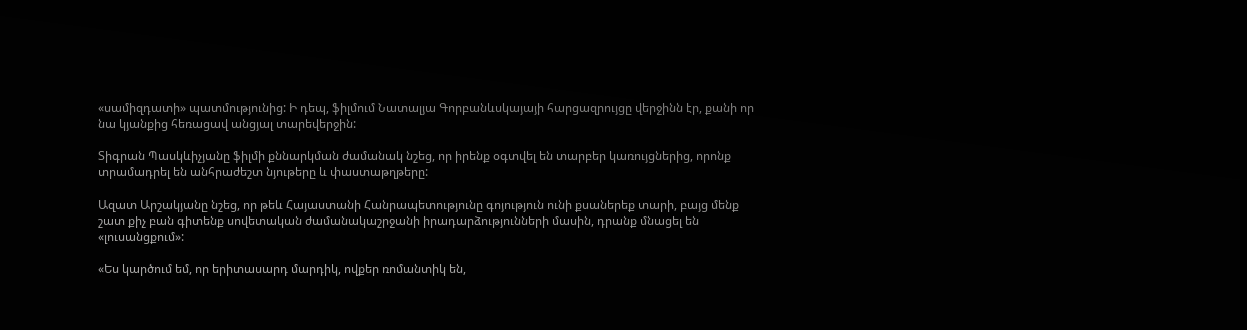«սամիզդատի» պատմությունից: Ի դեպ, ֆիլմում Նատալյա Գորբանևսկայայի հարցազրույցը վերջինն էր, քանի որ նա կյանքից հեռացավ անցյալ տարեվերջին:

Տիգրան Պասկևիչյանը ֆիլմի քննարկման ժամանակ նշեց, որ իրենք օգտվել են տարբեր կառույցներից, որոնք տրամադրել են անհրաժեշտ նյութերը և փաստաթղթերը:

Ազատ Արշակյանը նշեց, որ թեև Հայաստանի Հանրապետությունը գոյություն ունի քսաներեք տարի, բայց մենք շատ քիչ բան գիտենք սովետական ժամանակաշրջանի իրադարձությունների մասին, դրանք մնացել են «լուսանցքում»:

«Ես կարծում եմ, որ երիտասարդ մարդիկ, ովքեր ռոմանտիկ են,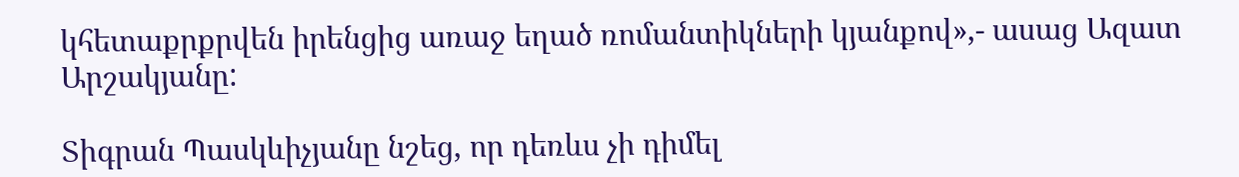կհետաքրքրվեն իրենցից առաջ եղած ռոմանտիկների կյանքով»,- ասաց Ազատ Արշակյանը:

Տիգրան Պասկևիչյանը նշեց, որ դեռևս չի դիմել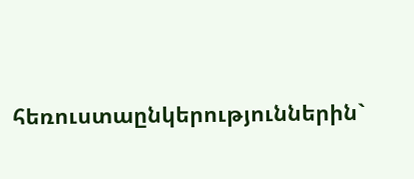հեռուստաընկերություններին`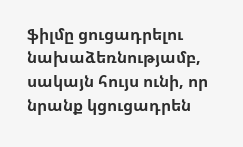ֆիլմը ցուցադրելու նախաձեռնությամբ, սակայն հույս ունի, որ նրանք կցուցադրեն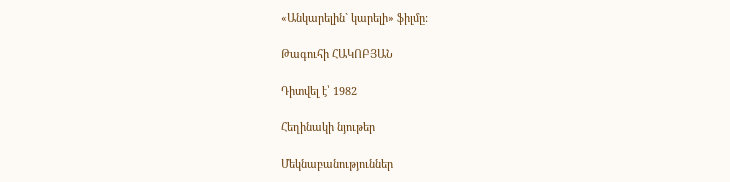«Անկարելին` կարելի» ֆիլմը:

Թագուհի ՀԱԿՈԲՅԱՆ

Դիտվել է՝ 1982

Հեղինակի նյութեր

Մեկնաբանություններ